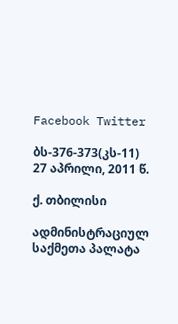Facebook Twitter

ბს-376-373(კს-11) 27 აპრილი, 2011 წ.

ქ. თბილისი

ადმინისტრაციულ საქმეთა პალატა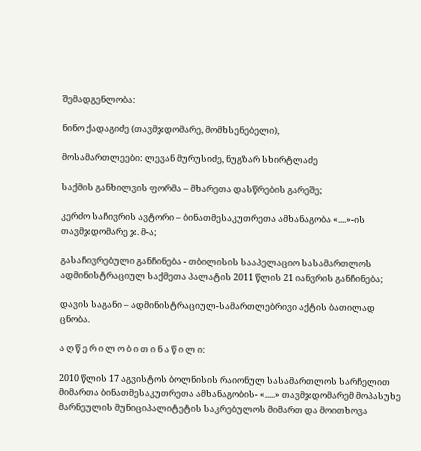შემადგენლობა:

ნინო ქადაგიძე (თავმჯდომარე, მომხსენებელი),

მოსამართლეები: ლევან მურუსიძე, ნუგზარ სხირტლაძე

საქმის განხილვის ფორმა – მხარეთა დასწრების გარეშე;

კერძო საჩივრის ავტორი – ბინათმესაკუთრეთა ამხანაგობა «....»-ის თავმჯდომარე ჯ. მ-ა;

გასაჩივრებული განჩინება - თბილისის სააპელაციო სასამართლოს ადმინისტრაციულ საქმეთა პალატის 2011 წლის 21 იანვრის განჩინება;

დავის საგანი – ადმინისტრაციულ-სამართლებრივი აქტის ბათილად ცნობა.

ა ღ წ ე რ ი ლ ო ბ ი თ ი ნ ა წ ი ლ ი:

2010 წლის 17 აგვისტოს ბოლნისის რაიონულ სასამართლოს სარჩელით მიმართა ბინათმესაკუთრეთა ამხანაგობის- «.....» თავმჯდომარემ მოპასუხე მარნეულის მუნიციპალიტეტის საკრებულოს მიმართ და მოითხოვა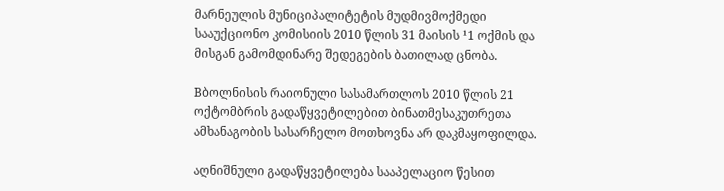მარნეულის მუნიციპალიტეტის მუდმივმოქმედი სააუქციონო კომისიის 2010 წლის 31 მაისის ¹1 ოქმის და მისგან გამომდინარე შედეგების ბათილად ცნობა.

Bბოლნისის რაიონული სასამართლოს 2010 წლის 21 ოქტომბრის გადაწყვეტილებით ბინათმესაკუთრეთა ამხანაგობის სასარჩელო მოთხოვნა არ დაკმაყოფილდა.

აღნიშნული გადაწყვეტილება სააპელაციო წესით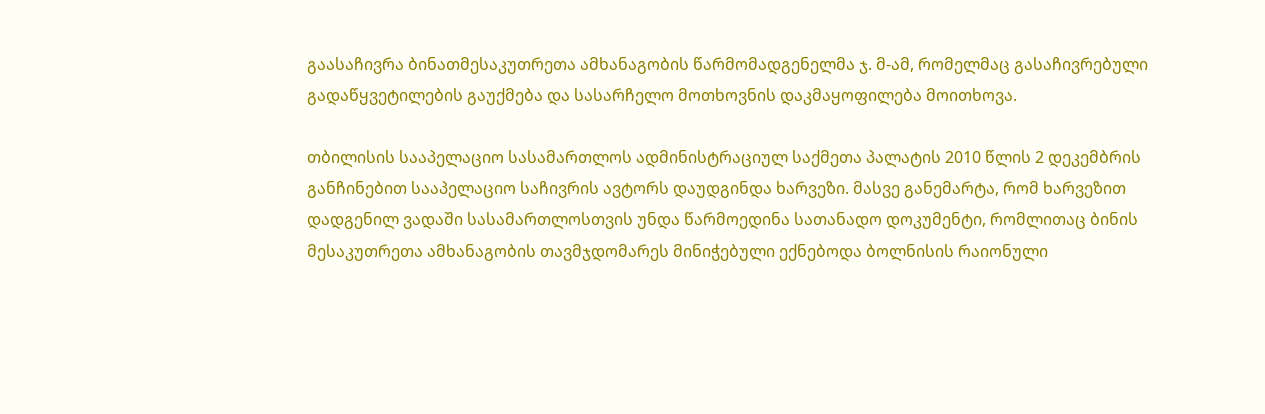გაასაჩივრა ბინათმესაკუთრეთა ამხანაგობის წარმომადგენელმა ჯ. მ-ამ, რომელმაც გასაჩივრებული გადაწყვეტილების გაუქმება და სასარჩელო მოთხოვნის დაკმაყოფილება მოითხოვა.

თბილისის სააპელაციო სასამართლოს ადმინისტრაციულ საქმეთა პალატის 2010 წლის 2 დეკემბრის განჩინებით სააპელაციო საჩივრის ავტორს დაუდგინდა ხარვეზი. მასვე განემარტა, რომ ხარვეზით დადგენილ ვადაში სასამართლოსთვის უნდა წარმოედინა სათანადო დოკუმენტი, რომლითაც ბინის მესაკუთრეთა ამხანაგობის თავმჯდომარეს მინიჭებული ექნებოდა ბოლნისის რაიონული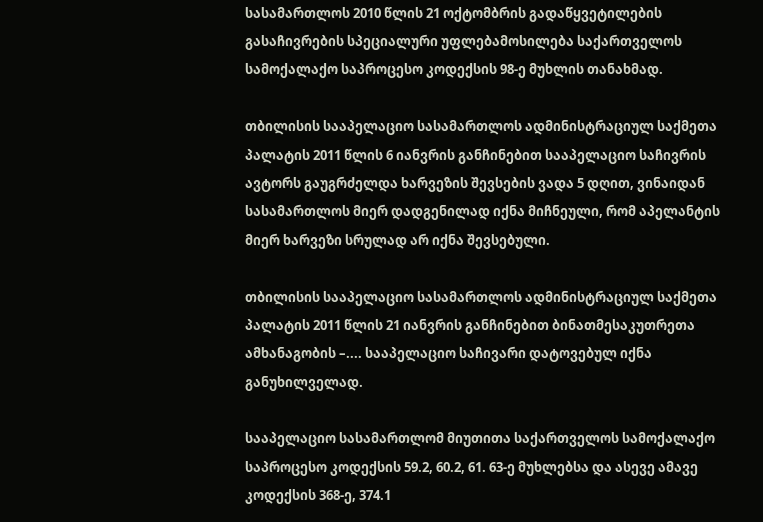სასამართლოს 2010 წლის 21 ოქტომბრის გადაწყვეტილების გასაჩივრების სპეციალური უფლებამოსილება საქართველოს სამოქალაქო საპროცესო კოდექსის 98-ე მუხლის თანახმად.

თბილისის სააპელაციო სასამართლოს ადმინისტრაციულ საქმეთა პალატის 2011 წლის 6 იანვრის განჩინებით სააპელაციო საჩივრის ავტორს გაუგრძელდა ხარვეზის შევსების ვადა 5 დღით, ვინაიდან სასამართლოს მიერ დადგენილად იქნა მიჩნეული, რომ აპელანტის მიერ ხარვეზი სრულად არ იქნა შევსებული.

თბილისის სააპელაციო სასამართლოს ადმინისტრაციულ საქმეთა პალატის 2011 წლის 21 იანვრის განჩინებით ბინათმესაკუთრეთა ამხანაგობის –.... სააპელაციო საჩივარი დატოვებულ იქნა განუხილველად.

სააპელაციო სასამართლომ მიუთითა საქართველოს სამოქალაქო საპროცესო კოდექსის 59.2, 60.2, 61. 63-ე მუხლებსა და ასევე ამავე კოდექსის 368-ე, 374.1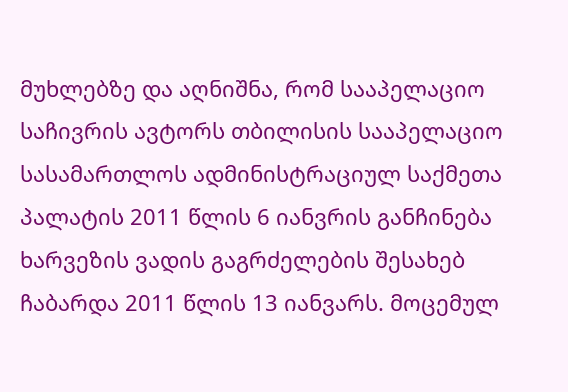მუხლებზე და აღნიშნა, რომ სააპელაციო საჩივრის ავტორს თბილისის სააპელაციო სასამართლოს ადმინისტრაციულ საქმეთა პალატის 2011 წლის 6 იანვრის განჩინება ხარვეზის ვადის გაგრძელების შესახებ ჩაბარდა 2011 წლის 13 იანვარს. მოცემულ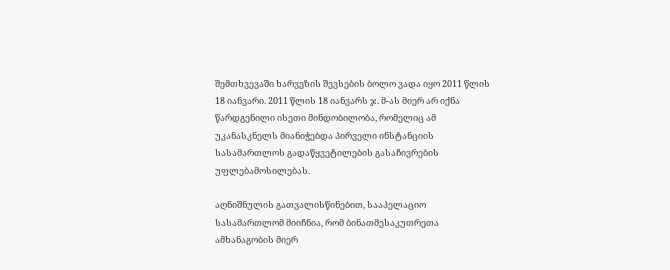შემთხვევაში ხარვეზის შევსების ბოლო ვადა იყო 2011 წლის 18 იანვარი. 2011 წლის 18 იანვარს ჯ. მ-ას მიერ არ იქნა წარდგენილი ისეთი მინდობილობა, რომელიც ამ უკანასკნელს მიანიჭებდა პირველი ინსტანციის სასამართლოს გადაწყვეტილების გასაჩივრების უფლებამოსილებას.

აღნიშნულის გათვალისწინებით, სააპელაციო სასამართლომ მიიჩნია, რომ ბინათმესაკუთრეთა ამხანაგობის მიერ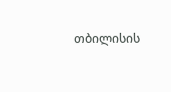თბილისის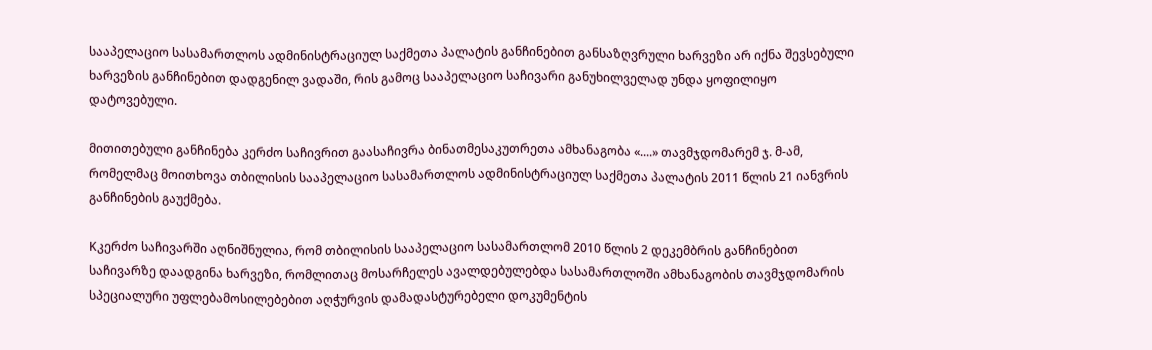სააპელაციო სასამართლოს ადმინისტრაციულ საქმეთა პალატის განჩინებით განსაზღვრული ხარვეზი არ იქნა შევსებული ხარვეზის განჩინებით დადგენილ ვადაში, რის გამოც სააპელაციო საჩივარი განუხილველად უნდა ყოფილიყო დატოვებული.

მითითებული განჩინება კერძო საჩივრით გაასაჩივრა ბინათმესაკუთრეთა ამხანაგობა «....» თავმჯდომარემ ჯ. მ-ამ, რომელმაც მოითხოვა თბილისის სააპელაციო სასამართლოს ადმინისტრაციულ საქმეთა პალატის 2011 წლის 21 იანვრის განჩინების გაუქმება.

Kკერძო საჩივარში აღნიშნულია, რომ თბილისის სააპელაციო სასამართლომ 2010 წლის 2 დეკემბრის განჩინებით საჩივარზე დაადგინა ხარვეზი, რომლითაც მოსარჩელეს ავალდებულებდა სასამართლოში ამხანაგობის თავმჯდომარის სპეციალური უფლებამოსილებებით აღჭურვის დამადასტურებელი დოკუმენტის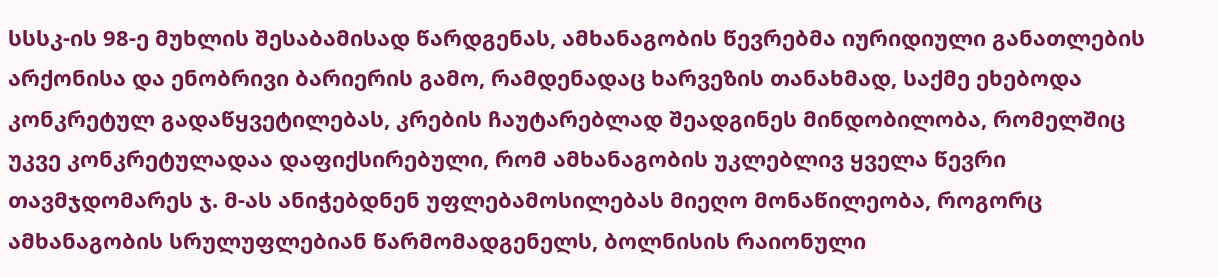სსსკ-ის 98-ე მუხლის შესაბამისად წარდგენას, ამხანაგობის წევრებმა იურიდიული განათლების არქონისა და ენობრივი ბარიერის გამო, რამდენადაც ხარვეზის თანახმად, საქმე ეხებოდა კონკრეტულ გადაწყვეტილებას, კრების ჩაუტარებლად შეადგინეს მინდობილობა, რომელშიც უკვე კონკრეტულადაა დაფიქსირებული, რომ ამხანაგობის უკლებლივ ყველა წევრი თავმჯდომარეს ჯ. მ-ას ანიჭებდნენ უფლებამოსილებას მიეღო მონაწილეობა, როგორც ამხანაგობის სრულუფლებიან წარმომადგენელს, ბოლნისის რაიონული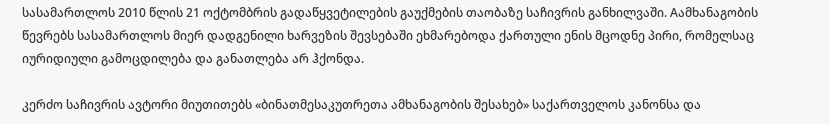სასამართლოს 2010 წლის 21 ოქტომბრის გადაწყვეტილების გაუქმების თაობაზე საჩივრის განხილვაში. Aამხანაგობის წევრებს სასამართლოს მიერ დადგენილი ხარვეზის შევსებაში ეხმარებოდა ქართული ენის მცოდნე პირი, რომელსაც იურიდიული გამოცდილება და განათლება არ ჰქონდა.

კერძო საჩივრის ავტორი მიუთითებს «ბინათმესაკუთრეთა ამხანაგობის შესახებ» საქართველოს კანონსა და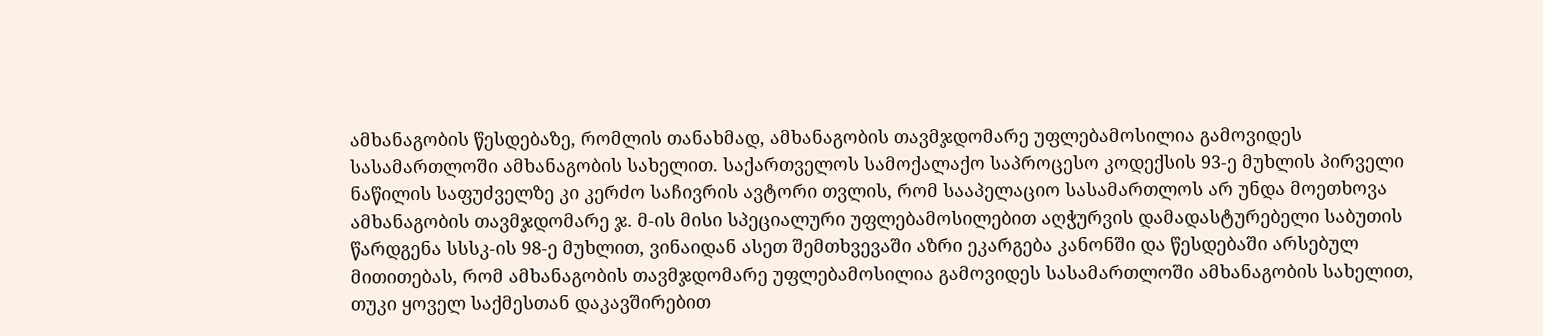ამხანაგობის წესდებაზე, რომლის თანახმად, ამხანაგობის თავმჯდომარე უფლებამოსილია გამოვიდეს სასამართლოში ამხანაგობის სახელით. საქართველოს სამოქალაქო საპროცესო კოდექსის 93-ე მუხლის პირველი ნაწილის საფუძველზე კი კერძო საჩივრის ავტორი თვლის, რომ სააპელაციო სასამართლოს არ უნდა მოეთხოვა ამხანაგობის თავმჯდომარე ჯ. მ-ის მისი სპეციალური უფლებამოსილებით აღჭურვის დამადასტურებელი საბუთის წარდგენა სსსკ-ის 98-ე მუხლით, ვინაიდან ასეთ შემთხვევაში აზრი ეკარგება კანონში და წესდებაში არსებულ მითითებას, რომ ამხანაგობის თავმჯდომარე უფლებამოსილია გამოვიდეს სასამართლოში ამხანაგობის სახელით, თუკი ყოველ საქმესთან დაკავშირებით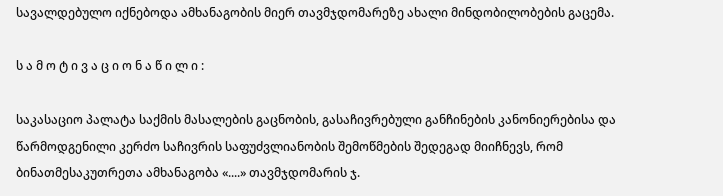სავალდებულო იქნებოდა ამხანაგობის მიერ თავმჯდომარეზე ახალი მინდობილობების გაცემა.

ს ა მ ო ტ ი ვ ა ც ი ო ნ ა წ ი ლ ი :

საკასაციო პალატა საქმის მასალების გაცნობის, გასაჩივრებული განჩინების კანონიერებისა და წარმოდგენილი კერძო საჩივრის საფუძვლიანობის შემოწმების შედეგად მიიჩნევს, რომ ბინათმესაკუთრეთა ამხანაგობა «....» თავმჯდომარის ჯ.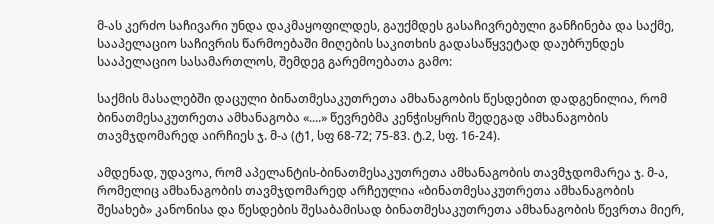მ-ას კერძო საჩივარი უნდა დაკმაყოფილდეს, გაუქმდეს გასაჩივრებული განჩინება და საქმე, სააპელაციო საჩივრის წარმოებაში მიღების საკითხის გადასაწყვეტად დაუბრუნდეს სააპელაციო სასამართლოს, შემდეგ გარემოებათა გამო:

საქმის მასალებში დაცული ბინათმესაკუთრეთა ამხანაგობის წესდებით დადგენილია, რომ ბინათმესაკუთრეთა ამხანაგობა «....» წევრებმა კენჭისყრის შედეგად ამხანაგობის თავმჯდომარედ აირჩიეს ჯ. მ-ა (ტ1, სფ 68-72; 75-83. ტ.2, სფ. 16-24).

ამდენად, უდავოა, რომ აპელანტის-ბინათმესაკუთრეთა ამხანაგობის თავმჯდომარეა ჯ. მ-ა, რომელიც ამხანაგობის თავმჯდომარედ არჩეულია «ბინათმესაკუთრეთა ამხანაგობის შესახებ» კანონისა და წესდების შესაბამისად ბინათმესაკუთრეთა ამხანაგობის წევრთა მიერ,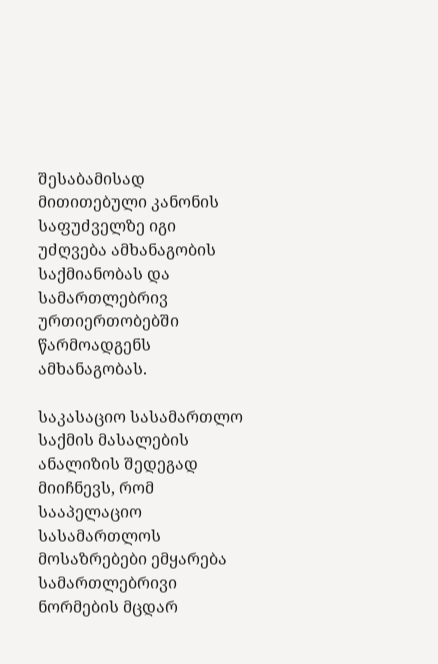შესაბამისად მითითებული კანონის საფუძველზე იგი უძღვება ამხანაგობის საქმიანობას და სამართლებრივ ურთიერთობებში წარმოადგენს ამხანაგობას.

საკასაციო სასამართლო საქმის მასალების ანალიზის შედეგად მიიჩნევს, რომ სააპელაციო სასამართლოს მოსაზრებები ემყარება სამართლებრივი ნორმების მცდარ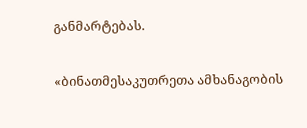განმარტებას.

«ბინათმესაკუთრეთა ამხანაგობის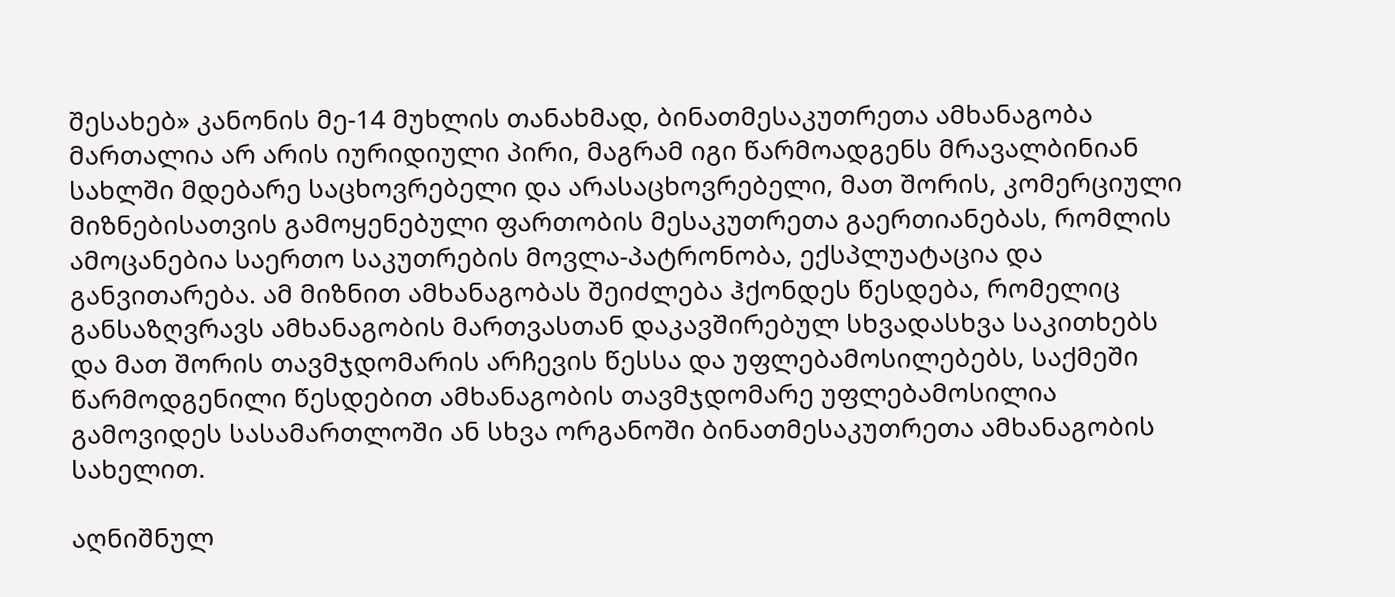შესახებ» კანონის მე-14 მუხლის თანახმად, ბინათმესაკუთრეთა ამხანაგობა მართალია არ არის იურიდიული პირი, მაგრამ იგი წარმოადგენს მრავალბინიან სახლში მდებარე საცხოვრებელი და არასაცხოვრებელი, მათ შორის, კომერციული მიზნებისათვის გამოყენებული ფართობის მესაკუთრეთა გაერთიანებას, რომლის ამოცანებია საერთო საკუთრების მოვლა-პატრონობა, ექსპლუატაცია და განვითარება. ამ მიზნით ამხანაგობას შეიძლება ჰქონდეს წესდება, რომელიც განსაზღვრავს ამხანაგობის მართვასთან დაკავშირებულ სხვადასხვა საკითხებს და მათ შორის თავმჯდომარის არჩევის წესსა და უფლებამოსილებებს, საქმეში წარმოდგენილი წესდებით ამხანაგობის თავმჯდომარე უფლებამოსილია გამოვიდეს სასამართლოში ან სხვა ორგანოში ბინათმესაკუთრეთა ამხანაგობის სახელით.

აღნიშნულ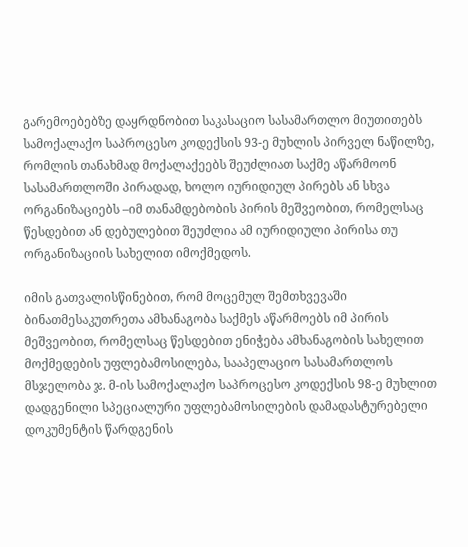გარემოებებზე დაყრდნობით საკასაციო სასამართლო მიუთითებს სამოქალაქო საპროცესო კოდექსის 93-ე მუხლის პირველ ნაწილზე, რომლის თანახმად მოქალაქეებს შეუძლიათ საქმე აწარმოონ სასამართლოში პირადად, ხოლო იურიდიულ პირებს ან სხვა ორგანიზაციებს –იმ თანამდებობის პირის მეშვეობით, რომელსაც წესდებით ან დებულებით შეუძლია ამ იურიდიული პირისა თუ ორგანიზაციის სახელით იმოქმედოს.

იმის გათვალისწინებით, რომ მოცემულ შემთხვევაში ბინათმესაკუთრეთა ამხანაგობა საქმეს აწარმოებს იმ პირის მეშვეობით, რომელსაც წესდებით ენიჭება ამხანაგობის სახელით მოქმედების უფლებამოსილება, სააპელაციო სასამართლოს მსჯელობა ჯ. მ-ის სამოქალაქო საპროცესო კოდექსის 98-ე მუხლით დადგენილი სპეციალური უფლებამოსილების დამადასტურებელი დოკუმენტის წარდგენის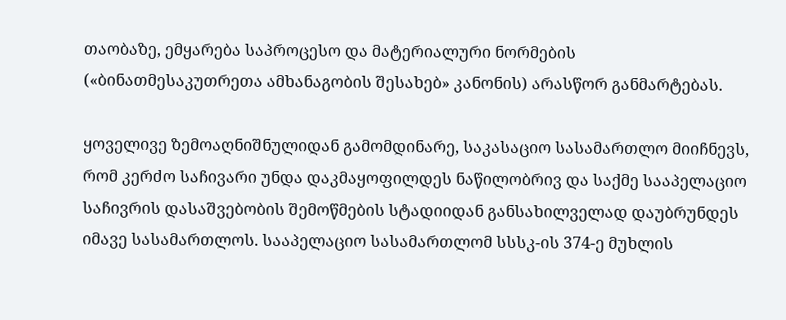თაობაზე, ემყარება საპროცესო და მატერიალური ნორმების («ბინათმესაკუთრეთა ამხანაგობის შესახებ» კანონის) არასწორ განმარტებას.

ყოველივე ზემოაღნიშნულიდან გამომდინარე, საკასაციო სასამართლო მიიჩნევს, რომ კერძო საჩივარი უნდა დაკმაყოფილდეს ნაწილობრივ და საქმე სააპელაციო საჩივრის დასაშვებობის შემოწმების სტადიიდან განსახილველად დაუბრუნდეს იმავე სასამართლოს. სააპელაციო სასამართლომ სსსკ-ის 374-ე მუხლის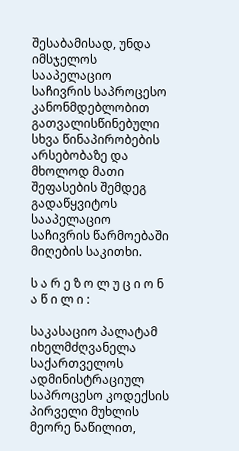შესაბამისად, უნდა იმსჯელოს სააპელაციო საჩივრის საპროცესო კანონმდებლობით გათვალისწინებული სხვა წინაპირობების არსებობაზე და მხოლოდ მათი შეფასების შემდეგ გადაწყვიტოს სააპელაციო საჩივრის წარმოებაში მიღების საკითხი.

ს ა რ ე ზ ო ლ უ ც ი ო ნ ა წ ი ლ ი :

საკასაციო პალატამ იხელმძღვანელა საქართველოს ადმინისტრაციულ საპროცესო კოდექსის პირველი მუხლის მეორე ნაწილით,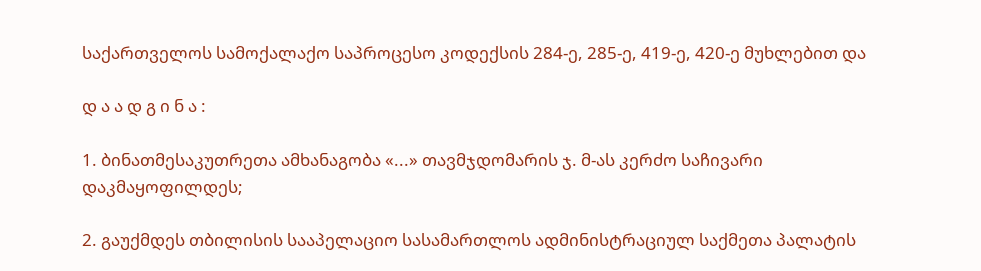საქართველოს სამოქალაქო საპროცესო კოდექსის 284-ე, 285-ე, 419-ე, 420-ე მუხლებით და

დ ა ა დ გ ი ნ ა :

1. ბინათმესაკუთრეთა ამხანაგობა «...» თავმჯდომარის ჯ. მ-ას კერძო საჩივარი დაკმაყოფილდეს;

2. გაუქმდეს თბილისის სააპელაციო სასამართლოს ადმინისტრაციულ საქმეთა პალატის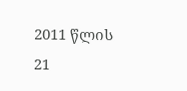2011 წლის 21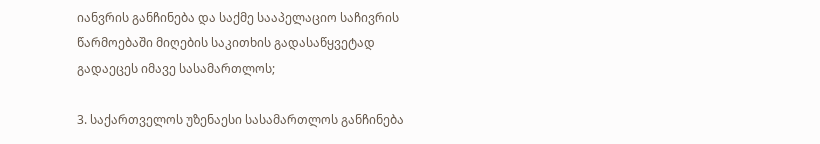იანვრის განჩინება და საქმე სააპელაციო საჩივრის წარმოებაში მიღების საკითხის გადასაწყვეტად გადაეცეს იმავე სასამართლოს;

3. საქართველოს უზენაესი სასამართლოს განჩინება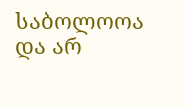საბოლოოა და არ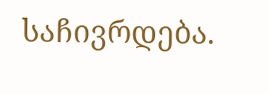საჩივრდება.